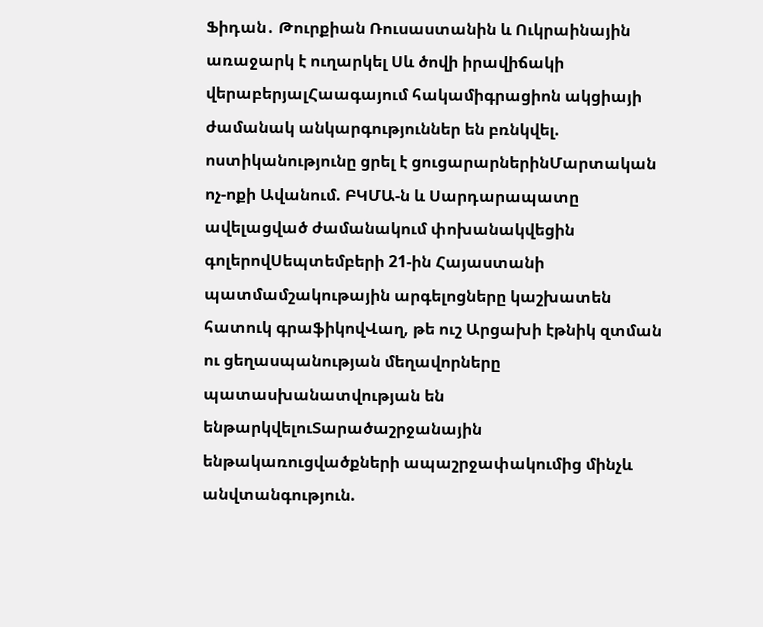Ֆիդան․ Թուրքիան Ռուսաստանին և Ուկրաինային առաջարկ է ուղարկել Սև ծովի իրավիճակի վերաբերյալՀաագայում հակամիգրացիոն ակցիայի ժամանակ անկարգություններ են բռնկվել. ոստիկանությունը ցրել է ցուցարարներինՄարտական ոչ-ոքի Ավանում. ԲԿՄԱ-ն և Սարդարապատը ավելացված ժամանակում փոխանակվեցին գոլերովՍեպտեմբերի 21-ին Հայաստանի պատմամշակութային արգելոցները կաշխատեն հատուկ գրաֆիկովՎաղ, թե ուշ Արցախի էթնիկ զտման ու ցեղասպանության մեղավորները պատասխանատվության են ենթարկվելուՏարածաշրջանային ենթակառուցվածքների ապաշրջափակումից մինչև անվտանգություն.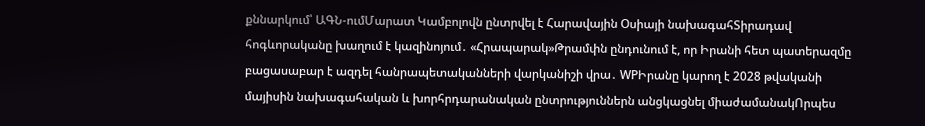քննարկում՝ ԱԳՆ-ումՄարատ Կամբոլովն ընտրվել է Հարավային Օսիայի նախագահՏիրադավ հոգևորականը խաղում է կազինոյում․ «Հրապարակ»Թրամփն ընդունում է, որ Իրանի հետ պատերազմը բացասաբար է ազդել հանրապետականների վարկանիշի վրա․ WPԻրանը կարող է 2028 թվականի մայիսին նախագահական և խորհրդարանական ընտրություններն անցկացնել միաժամանակՈրպես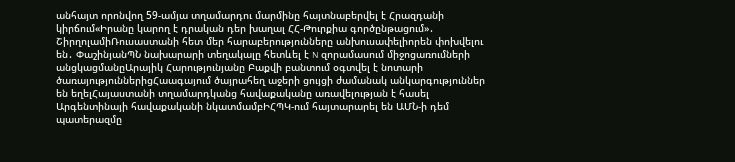անհայտ որոնվող 59-ամյա տղամարդու մարմինը հայտնաբերվել է Հրազդանի կիրճում«Իրանը կարող է դրական դեր խաղալ ՀՀ-Թուրքիա գործընթացում»․ ՇիրղոլամիՌուսաստանի հետ մեր հարաբերությունները անխուսափելիորեն փոխվելու են․ ՓաշինյանՊՆ նախարարի տեղակալը հետևել է N զորամասում միջոցառումների անցկացմանըԱրայիկ Հարությունյանը Բաքվի բանտում օգտվել է նոտարի ծառայություններիցՀաագայում ծայրահեղ աջերի ցույցի ժամանակ անկարգություններ են եղելՀայաստանի տղամարդկանց հավաքականը առավելության է հասել Արգենտինայի հավաքականի նկատմամբԻՀՊԿ-ում հայտարարել են ԱՄՆ-ի դեմ պատերազմը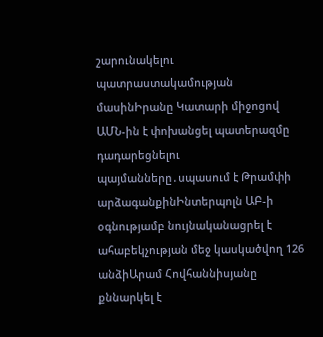շարունակելու պատրաստակամության մասինԻրանը Կատարի միջոցով ԱՄՆ-ին է փոխանցել պատերազմը դադարեցնելու պայմանները․սպասում է Թրամփի արձագանքինԻնտերպոլն ԱԲ-ի օգնությամբ նույնականացրել է ահաբեկչության մեջ կասկածվող 126 անձիԱրամ Հովհաննիսյանը քննարկել է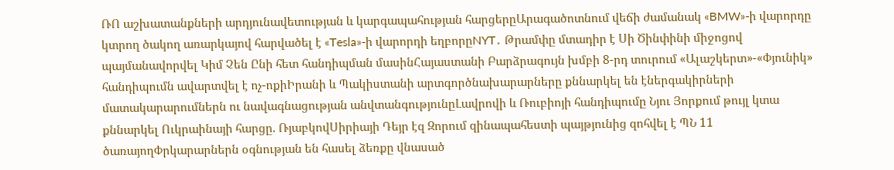ՌՈ աշխատանքների արդյունավետության և կարգապահության հարցերըԱրագածոտնում վեճի ժամանակ «BMW»-ի վարորդը կտրող ծակող առարկայով հարվածել է «Tesla»-ի վարորդի եղբորըNYT․ Թրամփը մտադիր է Սի Ծինփինի միջոցով պայմանավորվել Կիմ Չեն Ընի հետ հանդիպման մասինՀայաստանի Բարձրագույն խմբի 8-րդ տուրում «Ալաշկերտ»-«Փյունիկ» հանդիպումն ավարտվել է ոչ-ոքիԻրանի և Պակիստանի արտգործնախարարները քննարկել են էներգակիրների մատակարարումներն ու նավագնացության անվտանգությունըԼավրովի և Ռուբիոյի հանդիպումը Նյու Յորքում թույլ կտա քննարկել Ուկրաինայի հարցը. ՌյաբկովՍիրիայի Դեյր էզ Զորում զինապահեստի պայթյունից զոհվել է ՊՆ 11 ծառայողՓրկարարներն օգնության են հասել ձեռքը վնասած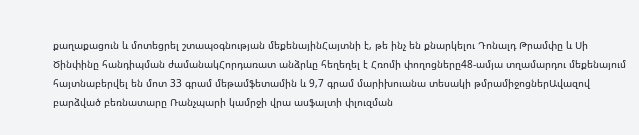քաղաքացուն և մոտեցրել շտապօգնության մեքենայինՀայտնի է, թե ինչ են քնարկելու Դոնալդ Թրամփը և Սի Ծինփինը հանդիպման ժամանակՀորդառատ անձրևը հեղեղել է Հռոմի փողոցները48-ամյա տղամարդու մեքենայում հայտնաբերվել են մոտ 33 գրամ մեթամֆետամին և 9,7 գրամ մարիխուանա տեսակի թմրամիջոցներԱվազով բարձված բեռնատարը Ռանչպարի կամրջի վրա ասֆալտի փլուզման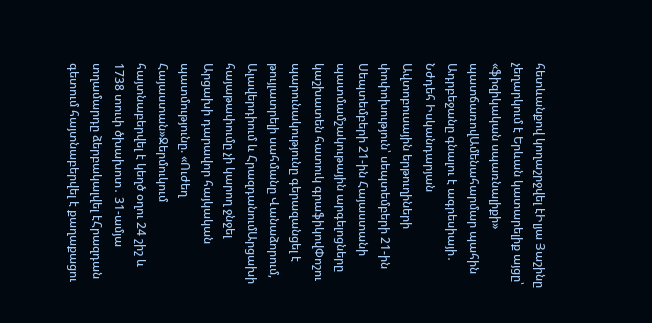հետևանքով կողաշրջվել էԻլյա Յաշինը չեղարկում է Երևան կատարելիք այցը՝ «ֆիզիկական սպառնալիքի» պատճառովԱմենահարմար պահին Ադրբեջանը գնալու է ագրեսիայի․ Նժդեհ Իսկանդարյան
Ավտոբուսային երթուղիների փոփոխություն՝ սեպտեմբերի 21-ին
Սեպտեմբերի 21-ին Հայաստանի պատմամշակութային արգելոցները կաշխատեն հատուկ գրաֆիկովՓոշու պարունակությունը գերազանցել է թույլատրելի սահմանը Վանաձորում, Ալավերդիում և ՀրազդանումԱրցախի հայաթափումը չի կարող ջնջել Արցախի դարավոր հայկական պատմությունը. «Ուժեղ Հայաստան»Ջերմուկում հայտնաբերվել է կեղծ օղու 24 շիշ և 1738 տուփ ծխախոտ․ 31-ամյա տղամարդը ձերբակալվել էՀրազդան գետում հայտնաբերվել է քաղաքացու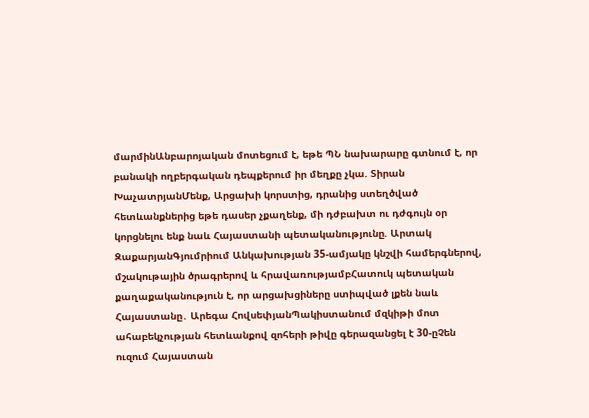մարմինԱնբարոյական մոտեցում է, եթե ՊՆ նախարարը գտնում է, որ բանակի ողբերգական դեպքերում իր մեղքը չկա. Տիրան ԽաչատրյանՄենք, Արցախի կորստից, դրանից ստեղծված հետևանքներից եթե դասեր չքաղենք, մի դժբախտ ու դժգույն օր կորցնելու ենք նաև Հայաստանի պետականությունը. Արտակ ԶաքարյանԳյումրիում Անկախության 35-ամյակը կնշվի համերգներով, մշակութային ծրագրերով և հրավառությամբՀատուկ պետական քաղաքականություն է, որ արցախցիները ստիպված լքեն նաև Հայաստանը․ Արեգա ՀովսեփյանՊակիստանում մզկիթի մոտ ահաբեկչության հետևանքով զոհերի թիվը գերազանցել է 30-ըՉեն ուզում Հայաստան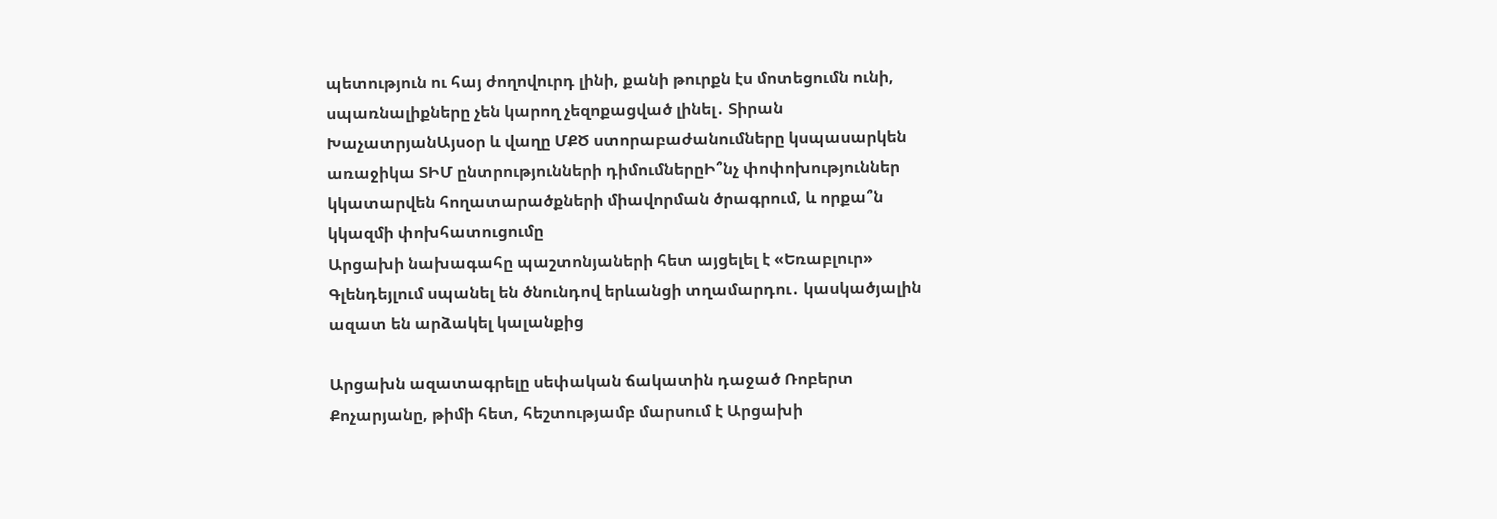պետություն ու հայ ժողովուրդ լինի, քանի թուրքն էս մոտեցումն ունի, սպառնալիքները չեն կարող չեզոքացված լինել․ Տիրան ԽաչատրյանԱյսօր և վաղը ՄՔԾ ստորաբաժանումները կսպասարկեն առաջիկա ՏԻՄ ընտրությունների դիմումներըԻ՞նչ փոփոխություններ կկատարվեն հողատարածքների միավորման ծրագրում, և որքա՞ն կկազմի փոխհատուցումը
Արցախի նախագահը պաշտոնյաների հետ այցելել է «Եռաբլուր»
Գլենդեյլում սպանել են ծնունդով երևանցի տղամարդու․ կասկածյալին ազատ են արձակել կալանքից

Արցախն ազատագրելը սեփական ճակատին դաջած Ռոբերտ Քոչարյանը, թիմի հետ, հեշտությամբ մարսում է Արցախի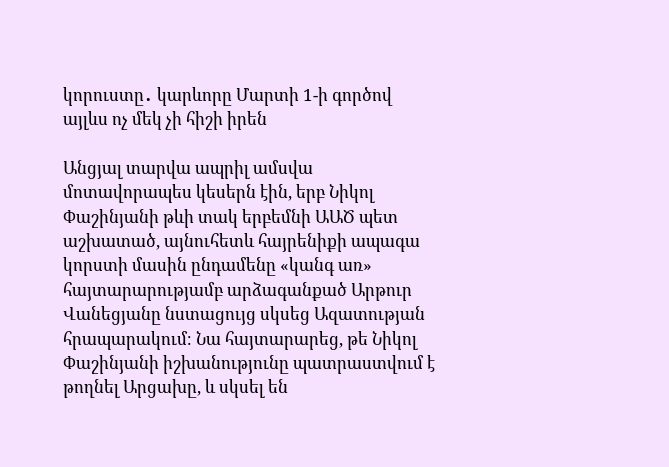կորուստը․ կարևորը Մարտի 1-ի գործով այլևս ոչ մեկ չի հիշի իրեն

Անցյալ տարվա ապրիլ ամսվա մոտավորապես կեսերն էին, երբ Նիկոլ Փաշինյանի թևի տակ երբեմնի ԱԱԾ պետ աշխատած, այնուհետև հայրենիքի ապագա կորստի մասին ընդամենը «կանգ առ» հայտարարությամբ արձագանքած Արթուր Վանեցյանը նստացույց սկսեց Ազատության հրապարակում։ Նա հայտարարեց, թե Նիկոլ Փաշինյանի իշխանությունը պատրաստվում է թողնել Արցախը, և սկսել են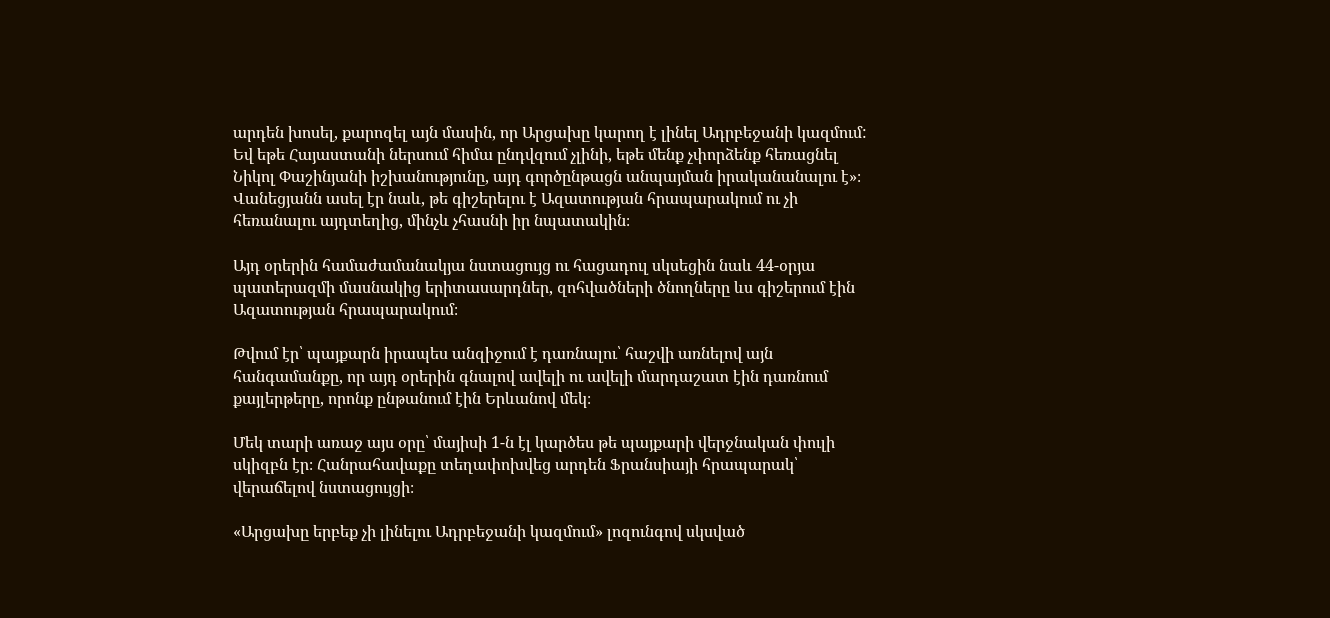արդեն խոսել, քարոզել այն մասին, որ Արցախը կարող է լինել Ադրբեջանի կազմում: Եվ եթե Հայաստանի ներսում հիմա ընդվզում չլինի, եթե մենք չփորձենք հեռացնել Նիկոլ Փաշինյանի իշխանությունը, այդ գործընթացն անպայման իրականանալու է»։ Վանեցյանն ասել էր նաև, թե գիշերելու է Ազատության հրապարակում ու չի հեռանալու այդտեղից, մինչև չհասնի իր նպատակին։

Այդ օրերին համաժամանակյա նստացույց ու հացադուլ սկսեցին նաև 44-օրյա պատերազմի մասնակից երիտասարդներ, զոհվածների ծնողները ևս գիշերում էին Ազատության հրապարակում։

Թվում էր՝ պայքարն իրապես անզիջում է դառնալու՝ հաշվի առնելով այն հանգամանքը, որ այդ օրերին գնալով ավելի ու ավելի մարդաշատ էին դառնում քայլերթերը, որոնք ընթանում էին Երևանով մեկ։

Մեկ տարի առաջ այս օրը՝ մայիսի 1-ն էլ կարծես թե պայքարի վերջնական փուլի սկիզբն էր։ Հանրահավաքը տեղափոխվեց արդեն Ֆրանսիայի հրապարակ՝ վերաճելով նստացույցի։

«Արցախը երբեք չի լինելու Ադրբեջանի կազմում» լոզունգով սկսված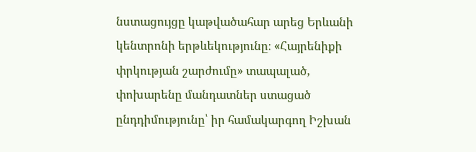նստացույցը կաթվածահար արեց Երևանի կենտրոնի երթևեկությունը։ «Հայրենիքի փրկության շարժումը» տապալած, փոխարենը մանդատներ ստացած ընդդիմությունը՝ իր համակարգող Իշխան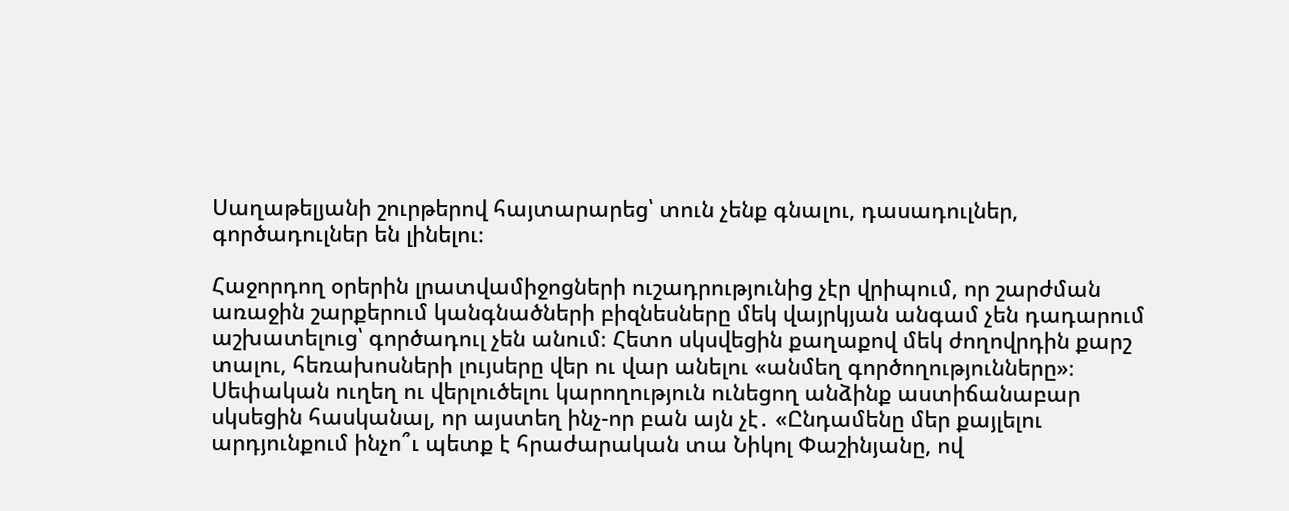Սաղաթելյանի շուրթերով հայտարարեց՝ տուն չենք գնալու, դասադուլներ, գործադուլներ են լինելու։

Հաջորդող օրերին լրատվամիջոցների ուշադրությունից չէր վրիպում, որ շարժման առաջին շարքերում կանգնածների բիզնեսները մեկ վայրկյան անգամ չեն դադարում աշխատելուց՝ գործադուլ չեն անում։ Հետո սկսվեցին քաղաքով մեկ ժողովրդին քարշ տալու, հեռախոսների լույսերը վեր ու վար անելու «անմեղ գործողությունները»։ Սեփական ուղեղ ու վերլուծելու կարողություն ունեցող անձինք աստիճանաբար սկսեցին հասկանալ, որ այստեղ ինչ-որ բան այն չէ․ «Ընդամենը մեր քայլելու արդյունքում ինչո՞ւ պետք է հրաժարական տա Նիկոլ Փաշինյանը, ով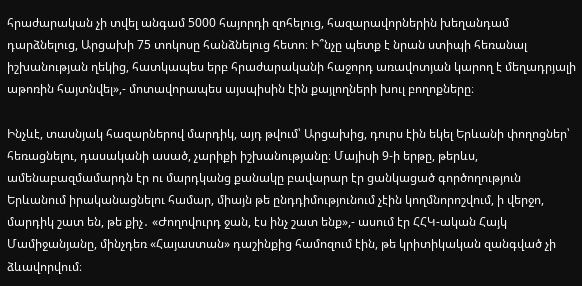հրաժարական չի տվել անգամ 5000 հայորդի զոհելուց, հազարավորներին խեղանդամ դարձնելուց, Արցախի 75 տոկոսը հանձնելուց հետո։ Ի՞նչը պետք է նրան ստիպի հեռանալ իշխանության ղեկից, հատկապես երբ հրաժարականի հաջորդ առավոտյան կարող է մեղադրյալի աթոռին հայտնվել»,- մոտավորապես այսպիսին էին քայլողների խուլ բողոքները։

Ինչևէ, տասնյակ հազարներով մարդիկ, այդ թվում՝ Արցախից, դուրս էին եկել Երևանի փողոցներ՝ հեռացնելու, դասականի ասած, չարիքի իշխանությանը։ Մայիսի 9-ի երթը, թերևս, ամենաբազմամարդն էր ու մարդկանց քանակը բավարար էր ցանկացած գործողություն Երևանում իրականացնելու համար, միայն թե ընդդիմությունում չէին կողմնորոշվում, ի վերջո, մարդիկ շատ են, թե քիչ․ «Ժողովուրդ ջան, էս ինչ շատ ենք»,- ասում էր ՀՀԿ-ական Հայկ Մամիջանյանը, մինչդեռ «Հայաստան» դաշինքից համոզում էին, թե կրիտիկական զանգված չի ձևավորվում։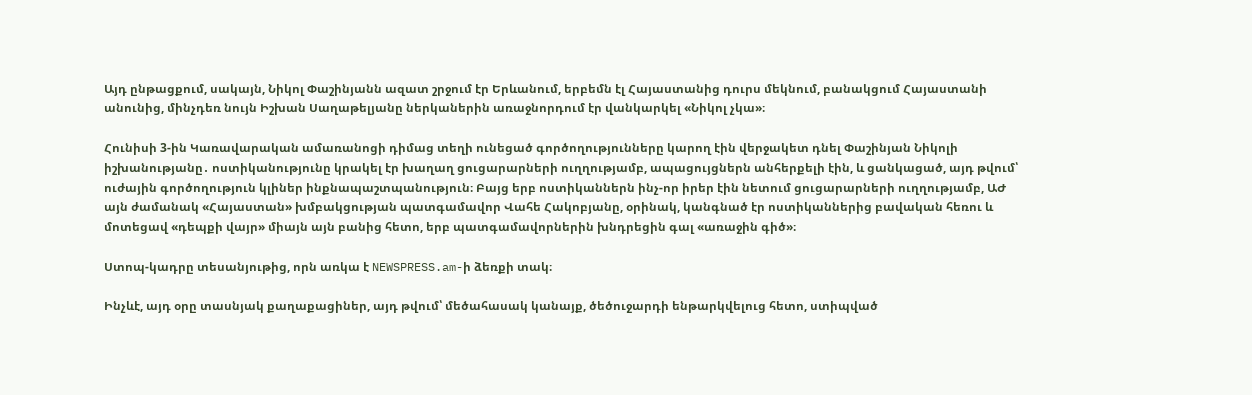Այդ ընթացքում, սակայն, Նիկոլ Փաշինյանն ազատ շրջում էր Երևանում, երբեմն էլ Հայաստանից դուրս մեկնում, բանակցում Հայաստանի անունից, մինչդեռ նույն Իշխան Սաղաթելյանը ներկաներին առաջնորդում էր վանկարկել «Նիկոլ չկա»։

Հունիսի 3-ին Կառավարական ամառանոցի դիմաց տեղի ունեցած գործողությունները կարող էին վերջակետ դնել Փաշինյան Նիկոլի իշխանությանը․ ոստիկանությունը կրակել էր խաղաղ ցուցարարների ուղղությամբ, ապացույցներն անհերքելի էին, և ցանկացած, այդ թվում՝ ուժային գործողություն կլիներ ինքնապաշտպանություն։ Բայց երբ ոստիկաններն ինչ-որ իրեր էին նետում ցուցարարների ուղղությամբ, ԱԺ այն ժամանակ «Հայաստան» խմբակցության պատգամավոր Վահե Հակոբյանը, օրինակ, կանգնած էր ոստիկաններից բավական հեռու և մոտեցավ «դեպքի վայր» միայն այն բանից հետո, երբ պատգամավորներին խնդրեցին գալ «առաջին գիծ»։

Ստոպ-կադրը տեսանյութից, որն առկա է NEWSPRESS.am-ի ձեռքի տակ։

Ինչևէ, այդ օրը տասնյակ քաղաքացիներ, այդ թվում՝ մեծահասակ կանայք, ծեծուջարդի ենթարկվելուց հետո, ստիպված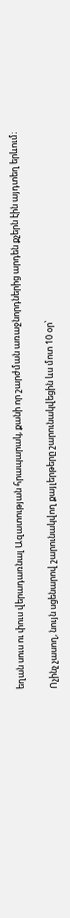եղան սուս ու փուս վերադառնալ Ազատության հրապարակ, քանի որ շարժման առաջնորդներից արդեն քչերն էին այդտեղ երևում։

Ոչինչ չասող, նույն սցենարով շարունակվող քայլերթերը շարունակվեցին ևս մոտ 10 օր՝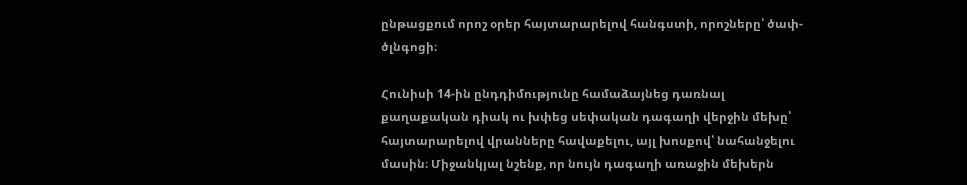ընթացքում որոշ օրեր հայտարարելով հանգստի, որոշները՝ ծափ-ծլնգոցի։

Հունիսի 14-ին ընդդիմությունը համաձայնեց դառնալ քաղաքական դիակ ու խփեց սեփական դագաղի վերջին մեխը՝ հայտարարելով վրանները հավաքելու, այլ խոսքով՝ նահանջելու մասին։ Միջանկյալ նշենք, որ նույն դագաղի առաջին մեխերն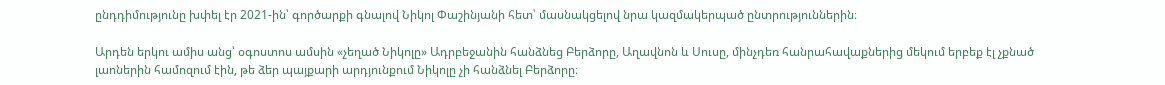ընդդիմությունը խփել էր 2021-ին՝ գործարքի գնալով Նիկոլ Փաշինյանի հետ՝ մասնակցելով նրա կազմակերպած ընտրություններին։

Արդեն երկու ամիս անց՝ օգոստոս ամսին «չեղած Նիկոլը» Ադրբեջանին հանձնեց Բերձորը, Աղավնոն և Սուսը, մինչդեռ հանրահավաքներից մեկում երբեք էլ չքնած լաոներին համոզում էին, թե ձեր պայքարի արդյունքում Նիկոլը չի հանձնել Բերձորը։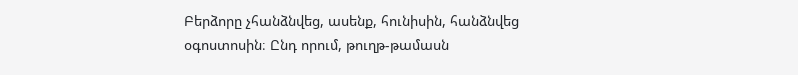Բերձորը չհանձնվեց, ասենք, հունիսին, հանձնվեց օգոստոսին։ Ընդ որում, թուղթ-թամասն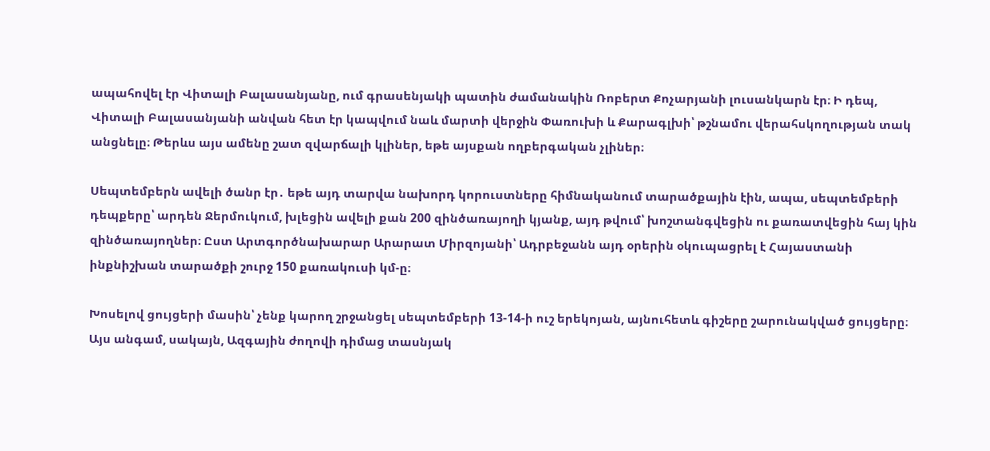ապահովել էր Վիտալի Բալասանյանը, ում գրասենյակի պատին ժամանակին Ռոբերտ Քոչարյանի լուսանկարն էր։ Ի դեպ, Վիտալի Բալասանյանի անվան հետ էր կապվում նաև մարտի վերջին Փառուխի և Քարագլխի՝ թշնամու վերահսկողության տակ անցնելը։ Թերևս այս ամենը շատ զվարճալի կլիներ, եթե այսքան ողբերգական չլիներ։

Սեպտեմբերն ավելի ծանր էր․ եթե այդ տարվա նախորդ կորուստները հիմնականում տարածքային էին, ապա, սեպտեմբերի դեպքերը՝ արդեն Ջերմուկում, խլեցին ավելի քան 200 զինծառայողի կյանք, այդ թվում՝ խոշտանգվեցին ու քառատվեցին հայ կին զինծառայողներ։ Ըստ Արտգործնախարար Արարատ Միրզոյանի՝ Ադրբեջանն այդ օրերին օկուպացրել է Հայաստանի ինքնիշխան տարածքի շուրջ 150 քառակուսի կմ-ը։

Խոսելով ցույցերի մասին՝ չենք կարող շրջանցել սեպտեմբերի 13-14-ի ուշ երեկոյան, այնուհետև գիշերը շարունակված ցույցերը։ Այս անգամ, սակայն, Ազգային ժողովի դիմաց տասնյակ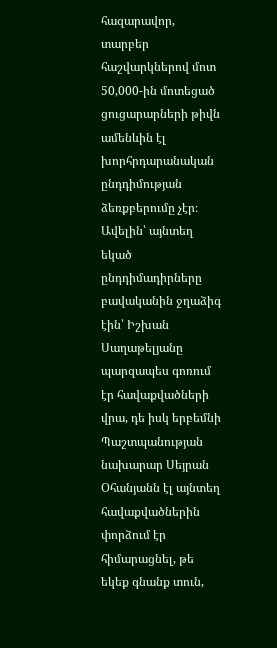հազարավոր, տարբեր հաշվարկներով մոտ 50,000-ին մոտեցած  ցուցարարների թիվն ամենևին էլ խորհրդարանական ընդդիմության ձեռքբերումը չէր։ Ավելին՝ այնտեղ եկած ընդդիմադիրները բավականին ջղաձիգ էին՝ Իշխան Սաղաթելյանը պարզապես գոռում էր հավաքվածների վրա, դե իսկ երբեմնի Պաշտպանության նախարար Սեյրան Օհանյանն էլ այնտեղ հավաքվածներին փորձում էր հիմարացնել, թե եկեք գնանք տուն,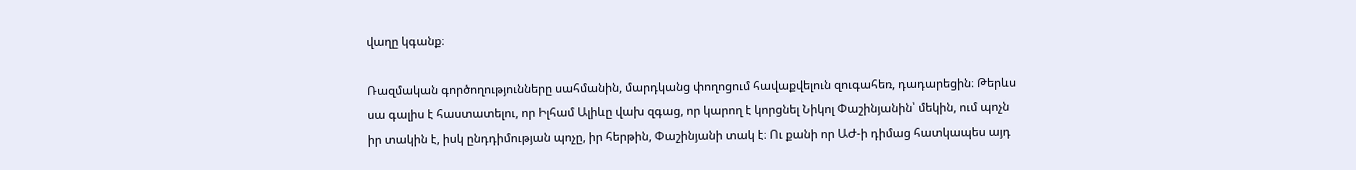վաղը կգանք։

Ռազմական գործողությունները սահմանին, մարդկանց փողոցում հավաքվելուն զուգահեռ, դադարեցին։ Թերևս սա գալիս է հաստատելու, որ Իլհամ Ալիևը վախ զգաց, որ կարող է կորցնել Նիկոլ Փաշինյանին՝ մեկին, ում պոչն իր տակին է, իսկ ընդդիմության պոչը, իր հերթին, Փաշինյանի տակ է։ Ու քանի որ ԱԺ-ի դիմաց հատկապես այդ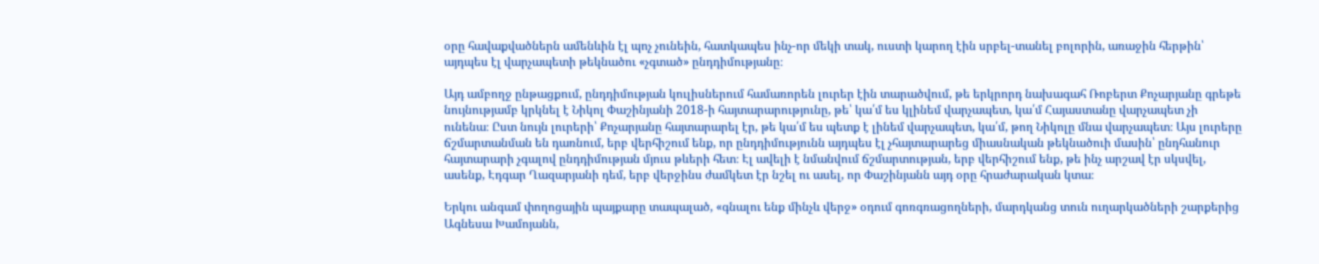օրը հավաքվածներն ամենևին էլ պոչ չունեին, հատկապես ինչ-որ մեկի տակ, ուստի կարող էին սրբել-տանել բոլորին, առաջին հերթին՝ այդպես էլ վարչապետի թեկնածու «չգտած» ընդդիմությանը։

Այդ ամբողջ ընթացքում, ընդդիմության կուլիսներում համառորեն լուրեր էին տարածվում, թե երկրորդ նախագահ Ռոբերտ Քոչարյանը գրեթե նույնությամբ կրկնել է Նիկոլ Փաշինյանի 2018-ի հայտարարությունը, թե՝ կա՛մ ես կլինեմ վարչապետ, կա՛մ Հայաստանը վարչապետ չի ունենա։ Ըստ նույն լուրերի՝ Քոչարյանը հայտարարել էր, թե կա՛մ ես պետք է լինեմ վարչապետ, կա՛մ, թող Նիկոլը մնա վարչապետ։ Այս լուրերը ճշմարտանման են դառնում, երբ վերհիշում ենք, որ ընդդիմությունն այդպես էլ չհայտարարեց միասնական թեկնածուի մասին՝ ընդհանուր հայտարարի չգալով ընդդիմության մյուս թևերի հետ։ Էլ ավելի է նմանվում ճշմարտության, երբ վերհիշում ենք, թե ինչ արշավ էր սկսվել, ասենք, Էդգար Ղազարյանի դեմ, երբ վերջինս ժամկետ էր նշել ու ասել, որ Փաշինյանն այդ օրը հրաժարական կտա։

Երկու անգամ փողոցային պայքարը տապալած, «գնալու ենք մինչև վերջ» օդում գոռգռացողների, մարդկանց տուն ուղարկածների շարքերից Ագնեսա Խամոյանն,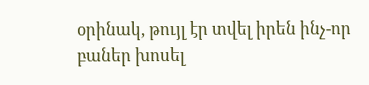օրինակ, թույլ էր տվել իրեն ինչ-որ բաներ խոսել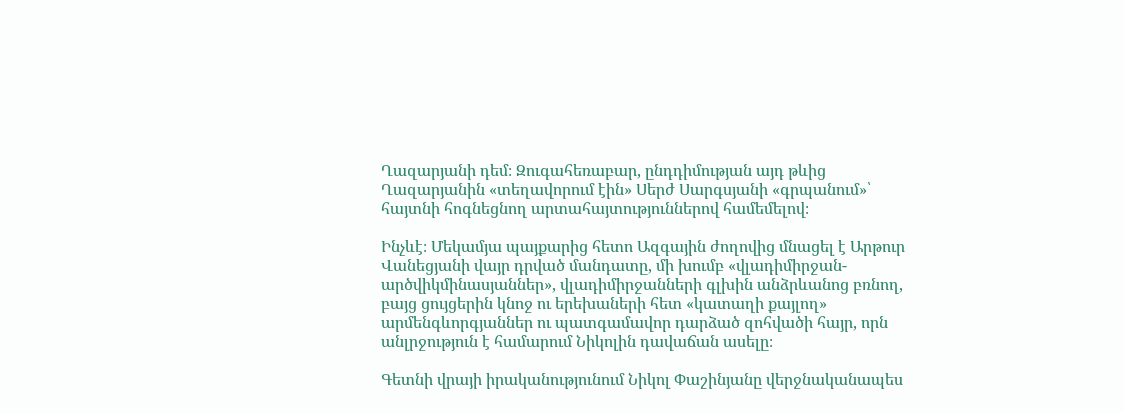Ղազարյանի դեմ։ Զուգահեռաբար, ընդդիմության այդ թևից Ղազարյանին «տեղավորում էին» Սերժ Սարգսյանի «գրպանում»՝ հայտնի հոգնեցնող արտահայտություններով համեմելով։

Ինչևէ։ Մեկամյա պայքարից հետո Ազգային ժողովից մնացել է Արթուր Վանեցյանի վայր դրված մանդատը, մի խումբ «վլադիմիրջան- արծվիկմինասյաններ», վլադիմիրջանների գլխին անձրևանոց բռնող, բայց ցույցերին կնոջ ու երեխաների հետ «կատաղի քայլող» արմենգևորգյաններ ու պատգամավոր դարձած զոհվածի հայր, որն անլրջություն է համարում Նիկոլին դավաճան ասելը։

Գետնի վրայի իրականությունում Նիկոլ Փաշինյանը վերջնականապես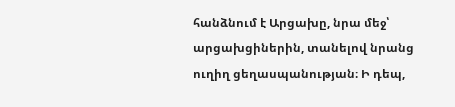հանձնում է Արցախը, նրա մեջ՝ արցախցիներին, տանելով նրանց ուղիղ ցեղասպանության։ Ի դեպ,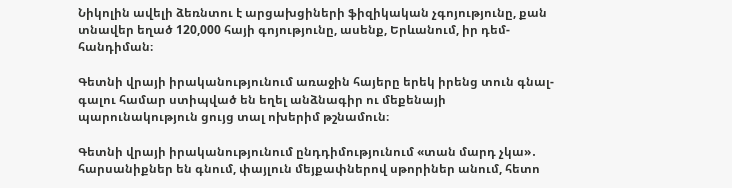Նիկոլին ավելի ձեռնտու է արցախցիների ֆիզիկական չգոյությունը, քան տնավեր եղած 120,000 հայի գոյությունը, ասենք, Երևանում, իր դեմ-հանդիման։

Գետնի վրայի իրականությունում առաջին հայերը երեկ իրենց տուն գնալ-գալու համար ստիպված են եղել անձնագիր ու մեքենայի պարունակություն ցույց տալ ոխերիմ թշնամուն։

Գետնի վրայի իրականությունում ընդդիմությունում «տան մարդ չկա»․ հարսանիքներ են գնում, փայլուն մեյքափներով սթորիներ անում, հետո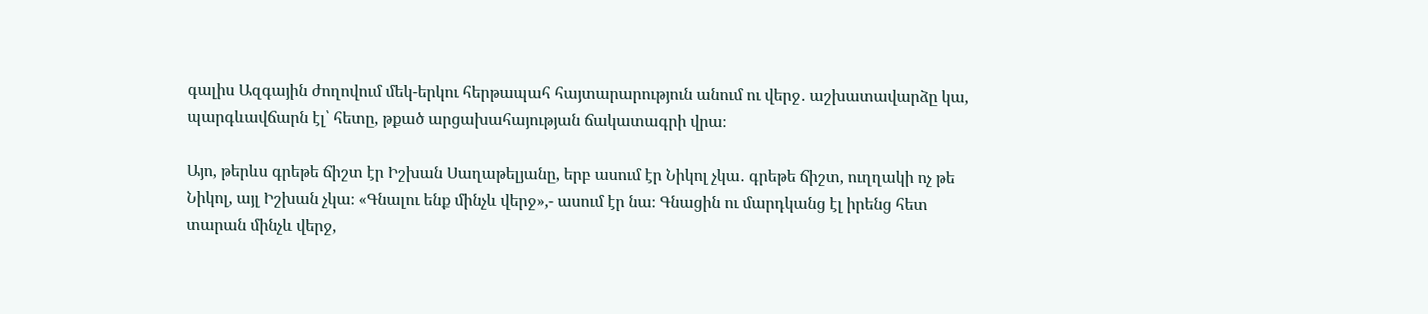գալիս Ազգային ժողովում մեկ-երկու հերթապահ հայտարարություն անում ու վերջ․ աշխատավարձը կա, պարգևավճարն էլ՝ հետը, թքած արցախահայության ճակատագրի վրա։

Այո, թերևս գրեթե ճիշտ էր Իշխան Սաղաթելյանը, երբ ասում էր Նիկոլ չկա․ գրեթե ճիշտ, ուղղակի ոչ թե Նիկոլ, այլ Իշխան չկա։ «Գնալու ենք մինչև վերջ»,- ասում էր նա։ Գնացին ու մարդկանց էլ իրենց հետ տարան մինչև վերջ,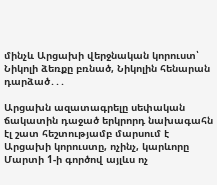մինչև Արցախի վերջնական կորուստ՝ Նիկոլի ձեռքը բռնած, Նիկոլին հենարան դարձած․․․

Արցախն ազատագրելը սեփական ճակատին դաջած երկրորդ նախագահն էլ շատ հեշտությամբ մարսում է Արցախի կորուստը, ոչինչ, կարևորը Մարտի 1-ի գործով այլևս ոչ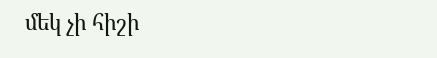մեկ չի հիշի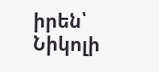իրեն՝ Նիկոլի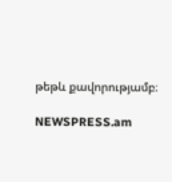թեթև քավորությամբ։

NEWSPRESS.am